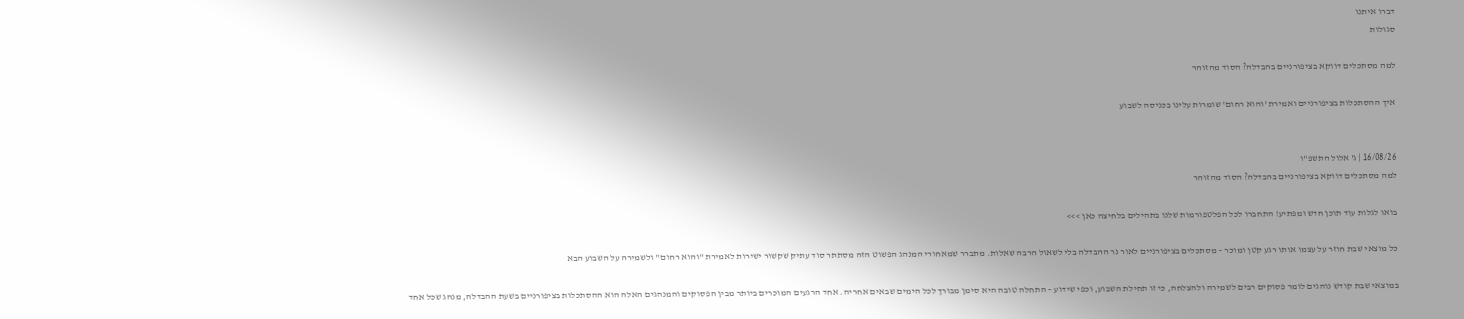דברו איתנו
סגולות

למה מסתכלים דווקא בציפורניים בהבדלה? הסוד מהזוהר

איך ההסתכלות בציפורניים ואמירת 'והוא רחום' שומרות עלינו בכניסה לשבוע


16/08/26 | ג' אלול התשפ"ו
למה מסתכלים דווקא בציפורניים בהבדלה? הסוד מהזוהר

בואו לגלות עוד תוכן חדש ומפתיע! התחברו לכל הפלטפורמות שלנו בתהילים בלחיצה כאן >>>

כל מוצאי שבת חוזר על עצמו אותו רגע קטן ומוכר – מסתכלים בציפורניים לאור נר ההבדלה בלי לשאול הרבה שאלות. מתברר שמאחורי המנהג הפשוט הזה מסתתר סוד עתיק שקשור ישירות לאמירת "והוא רחום" ולשמירה על השבוע הבא

במוצאי שבת קודש נוהגים לומר פסוקים רבים לשמירה ולהצלחה, כי זו תחילת השבוע, וכפי שידוע – התחלה טובה היא סימן מבורך לכל הימים שבאים אחריה. אחד הרגעים המוכרים ביותר מבין הפסוקים והמנהגים האלה הוא ההסתכלות בציפורניים בשעת ההבדלה, מנהג שכל אחד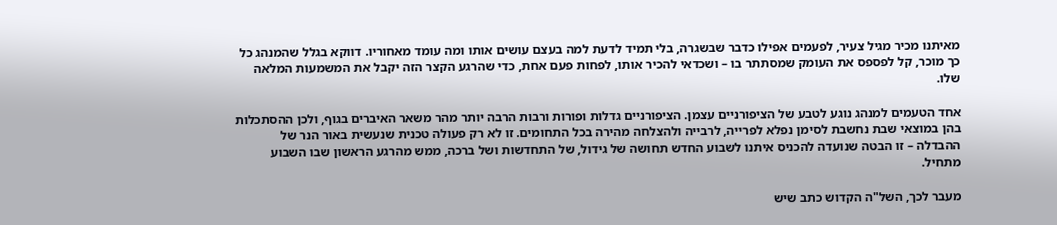מאיתנו מכיר מגיל צעיר, לפעמים אפילו כדבר שבשגרה, בלי תמיד לדעת למה בעצם עושים אותו ומה עומד מאחוריו. דווקא בגלל שהמנהג כל כך מוכר, קל לפספס את העומק שמסתתר בו – ושכדאי להכיר אותו, לפחות פעם אחת, כדי שהרגע הקצר הזה יקבל את המשמעות המלאה שלו.

אחד הטעמים למנהג נוגע לטבע של הציפורניים עצמן. הציפורניים גדלות ופורות ורבות הרבה יותר מהר משאר האיברים בגוף, ולכן ההסתכלות בהן במוצאי שבת נחשבת לסימן נפלא לפרייה, לרבייה ולהצלחה מהירה בכל התחומים. זו לא רק פעולה טכנית שנעשית באור הנר של ההבדלה – זו הבטה שנועדה להכניס איתנו לשבוע החדש תחושה של גידול, של התחדשות ושל ברכה, ממש מהרגע הראשון שבו השבוע מתחיל.

מעבר לכך, השל"ה הקדוש כתב שיש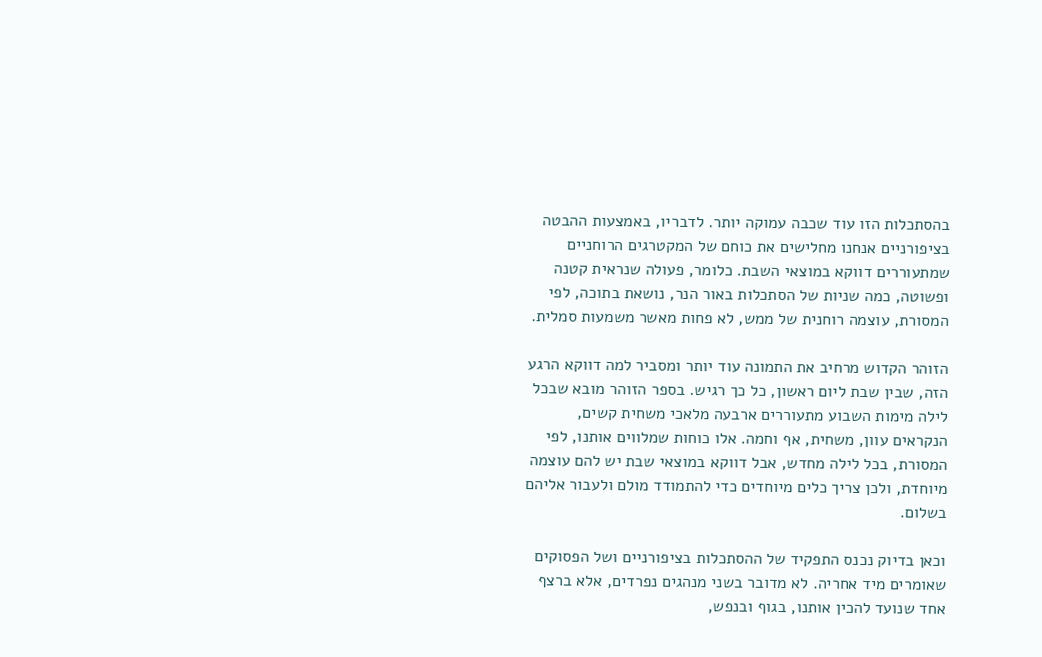בהסתכלות הזו עוד שכבה עמוקה יותר. לדבריו, באמצעות ההבטה בציפורניים אנחנו מחלישים את כוחם של המקטרגים הרוחניים שמתעוררים דווקא במוצאי השבת. כלומר, פעולה שנראית קטנה ופשוטה, כמה שניות של הסתכלות באור הנר, נושאת בתוכה, לפי המסורת, עוצמה רוחנית של ממש, לא פחות מאשר משמעות סמלית.

הזוהר הקדוש מרחיב את התמונה עוד יותר ומסביר למה דווקא הרגע הזה, שבין שבת ליום ראשון, כל כך רגיש. בספר הזוהר מובא שבכל לילה מימות השבוע מתעוררים ארבעה מלאכי משחית קשים, הנקראים עוון, משחית, אף וחמה. אלו כוחות שמלווים אותנו, לפי המסורת, בכל לילה מחדש, אבל דווקא במוצאי שבת יש להם עוצמה מיוחדת, ולכן צריך כלים מיוחדים כדי להתמודד מולם ולעבור אליהם בשלום.

וכאן בדיוק נכנס התפקיד של ההסתכלות בציפורניים ושל הפסוקים שאומרים מיד אחריה. לא מדובר בשני מנהגים נפרדים, אלא ברצף אחד שנועד להכין אותנו, בגוף ובנפש,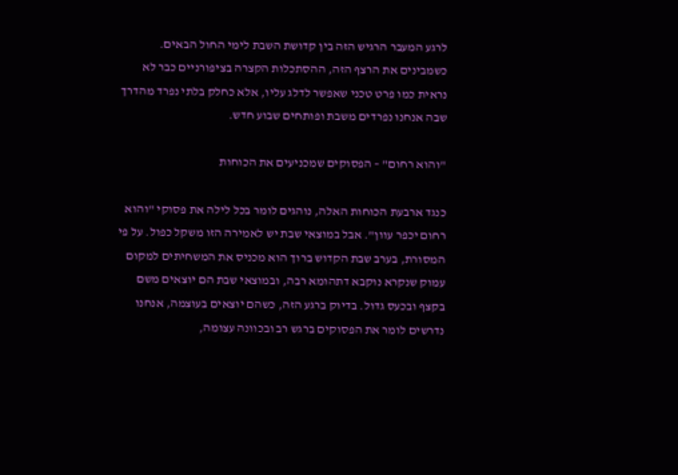לרגע המעבר הרגיש הזה בין קדושת השבת לימי החול הבאים. כשמבינים את הרצף הזה, ההסתכלות הקצרה בציפורניים כבר לא נראית כמו פרט טכני שאפשר לדלג עליו, אלא כחלק בלתי נפרד מהדרך שבה אנחנו נפרדים משבת ופותחים שבוע חדש.

"והוא רחום" – הפסוקים שמכניעים את הכוחות

כנגד ארבעת הכוחות האלה, נוהגים לומר בכל לילה את פסוקי "והוא רחום יכפר עוון". אבל במוצאי שבת יש לאמירה הזו משקל כפול. על פי המסורת, בערב שבת הקדוש ברוך הוא מכניס את המשחיתים למקום עמוק שנקרא נוקבא דתהומא רבה, ובמוצאי שבת הם יוצאים משם בקצף ובכעס גדול. בדיוק ברגע הזה, כשהם יוצאים בעוצמה, אנחנו נדרשים לומר את הפסוקים ברגש רב ובכוונה עצומה,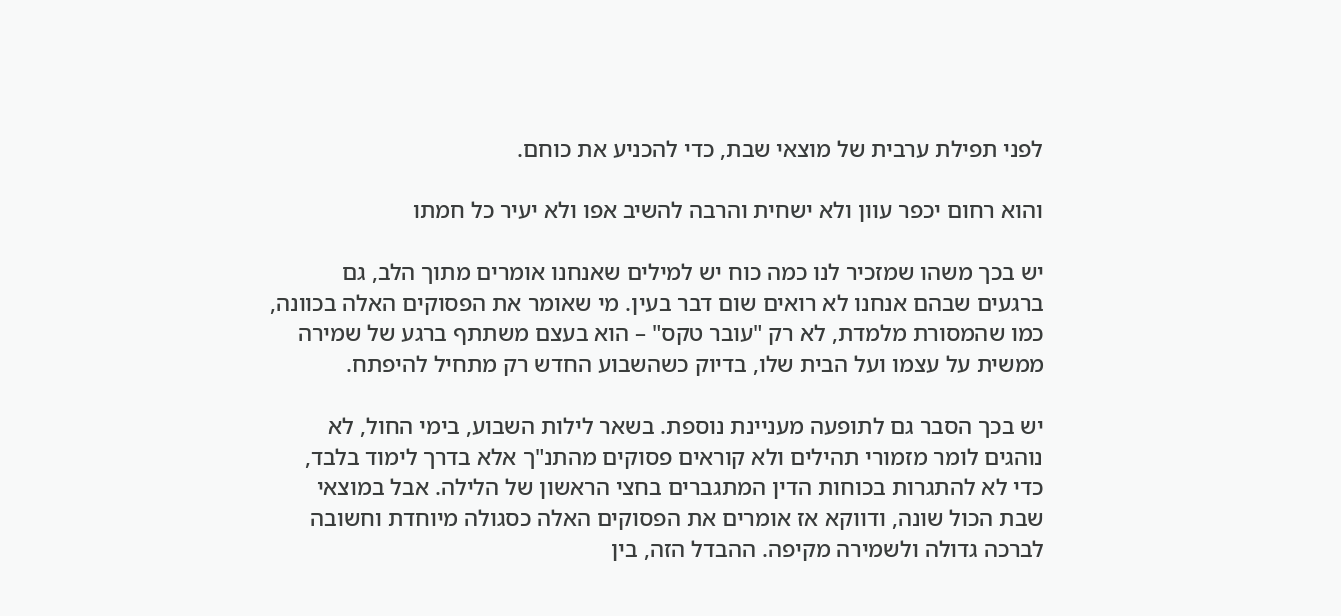לפני תפילת ערבית של מוצאי שבת, כדי להכניע את כוחם.

והוא רחום יכפר עוון ולא ישחית והרבה להשיב אפו ולא יעיר כל חמתו

יש בכך משהו שמזכיר לנו כמה כוח יש למילים שאנחנו אומרים מתוך הלב, גם ברגעים שבהם אנחנו לא רואים שום דבר בעין. מי שאומר את הפסוקים האלה בכוונה, כמו שהמסורת מלמדת, לא רק "עובר טקס" – הוא בעצם משתתף ברגע של שמירה ממשית על עצמו ועל הבית שלו, בדיוק כשהשבוע החדש רק מתחיל להיפתח.

יש בכך הסבר גם לתופעה מעניינת נוספת. בשאר לילות השבוע, בימי החול, לא נוהגים לומר מזמורי תהילים ולא קוראים פסוקים מהתנ"ך אלא בדרך לימוד בלבד, כדי לא להתגרות בכוחות הדין המתגברים בחצי הראשון של הלילה. אבל במוצאי שבת הכול שונה, ודווקא אז אומרים את הפסוקים האלה כסגולה מיוחדת וחשובה לברכה גדולה ולשמירה מקיפה. ההבדל הזה, בין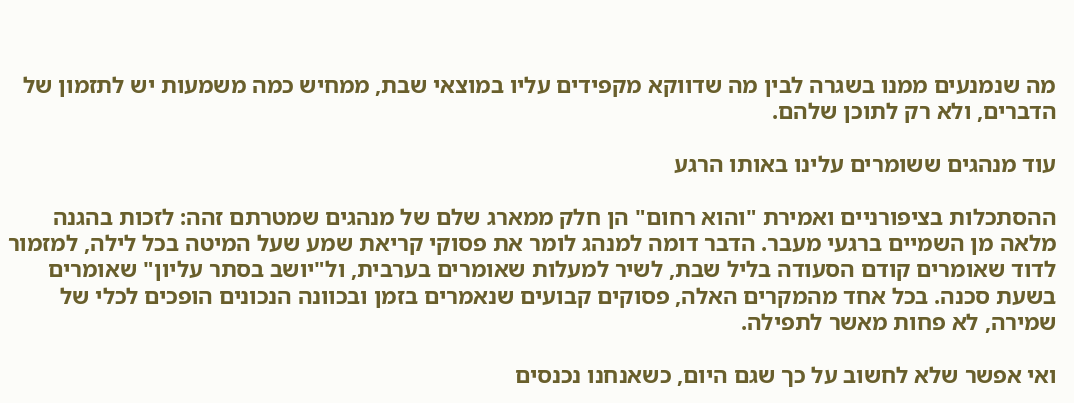מה שנמנעים ממנו בשגרה לבין מה שדווקא מקפידים עליו במוצאי שבת, ממחיש כמה משמעות יש לתזמון של הדברים, ולא רק לתוכן שלהם.

עוד מנהגים ששומרים עלינו באותו הרגע

ההסתכלות בציפורניים ואמירת "והוא רחום" הן חלק ממארג שלם של מנהגים שמטרתם זהה: לזכות בהגנה מלאה מן השמיים ברגעי מעבר. הדבר דומה למנהג לומר את פסוקי קריאת שמע שעל המיטה בכל לילה, למזמור לדוד שאומרים קודם הסעודה בליל שבת, לשיר למעלות שאומרים בערבית, ול"יושב בסתר עליון" שאומרים בשעת סכנה. בכל אחד מהמקרים האלה, פסוקים קבועים שנאמרים בזמן ובכוונה הנכונים הופכים לכלי של שמירה, לא פחות מאשר לתפילה.

ואי אפשר שלא לחשוב על כך שגם היום, כשאנחנו נכנסים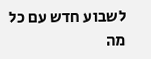לשבוע חדש עם כל מה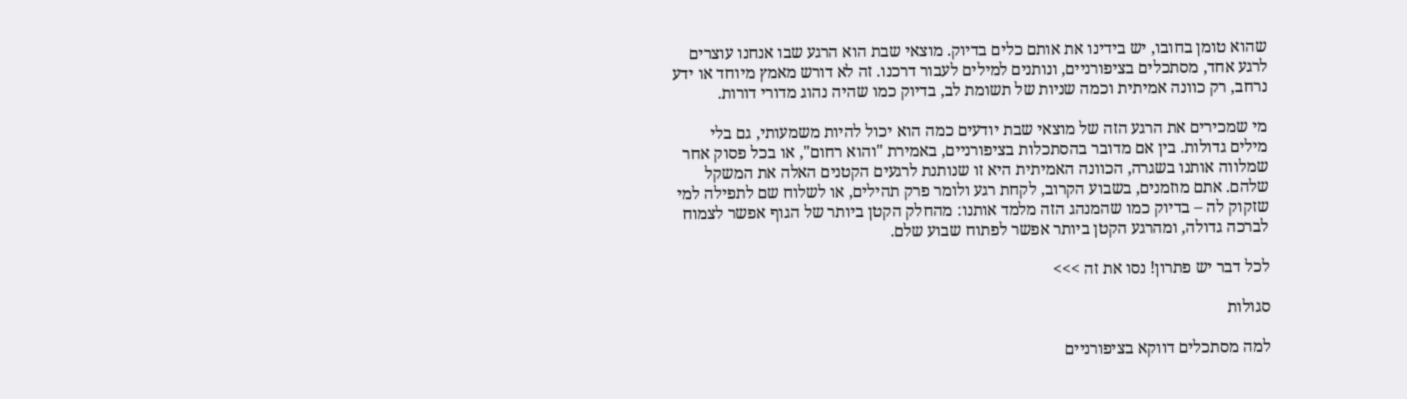שהוא טומן בחובו, יש בידינו את אותם כלים בדיוק. מוצאי שבת הוא הרגע שבו אנחנו עוצרים לרגע אחד, מסתכלים בציפורניים, ונותנים למילים לעבור דרכנו. זה לא דורש מאמץ מיוחד או ידע נרחב, רק כוונה אמיתית וכמה שניות של תשומת לב, בדיוק כמו שהיה נהוג מדורי דורות.

מי שמכירים את הרגע הזה של מוצאי שבת יודעים כמה הוא יכול להיות משמעותי, גם בלי מילים גדולות. בין אם מדובר בהסתכלות בציפורניים, באמירת "והוא רחום", או בכל פסוק אחר שמלווה אותנו בשגרה, הכוונה האמיתית היא זו שנותנת לרגעים הקטנים האלה את המשקל שלהם. אתם מוזמנים, בשבוע הקרוב, לקחת רגע ולומר פרק תהילים, או לשלוח שם לתפילה למי שזקוק לה – בדיוק כמו שהמנהג הזה מלמד אותנו: מהחלק הקטן ביותר של הגוף אפשר לצמוח לברכה גדולה, ומהרגע הקטן ביותר אפשר לפתוח שבוע שלם.

לכל דבר יש פתרון! נסו את זה >>>

סגולות

למה מסתכלים דווקא בציפורניים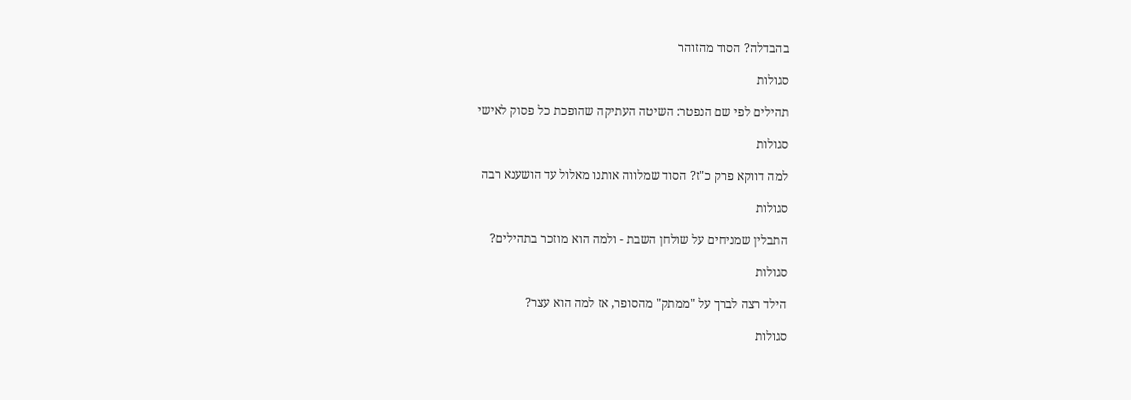בהבדלה? הסוד מהזוהר

סגולות

תהילים לפי שם הנפטר: השיטה העתיקה שהופכת כל פסוק לאישי

סגולות

למה דווקא פרק כ"ז? הסוד שמלווה אותנו מאלול עד הושענא רבה

סגולות

התבלין שמניחים על שולחן השבת - ולמה הוא מוזכר בתהילים?

סגולות

הילד רצה לברך על "ממתק" מהסופר, אז למה הוא עצר?

סגולות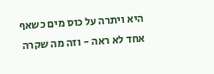היא ויתרה על כוס מים כשאף אחד לא ראה - וזה מה שקרה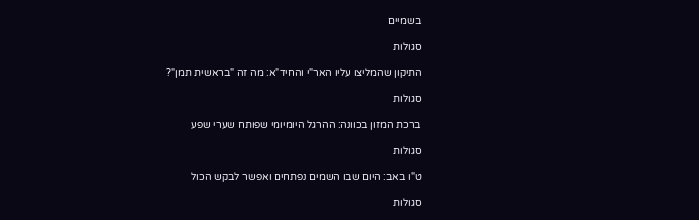בשמיים

סגולות

התיקון שהמליצו עליו האר"י והחיד"א: מה זה "בראשית תמן"?

סגולות

ברכת המזון בכוונה: ההרגל היומיומי שפותח שערי שפע

סגולות

ט"ו באב: היום שבו השמים נפתחים ואפשר לבקש הכול

סגולות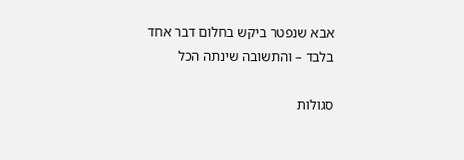אבא שנפטר ביקש בחלום דבר אחד בלבד – והתשובה שינתה הכל

סגולות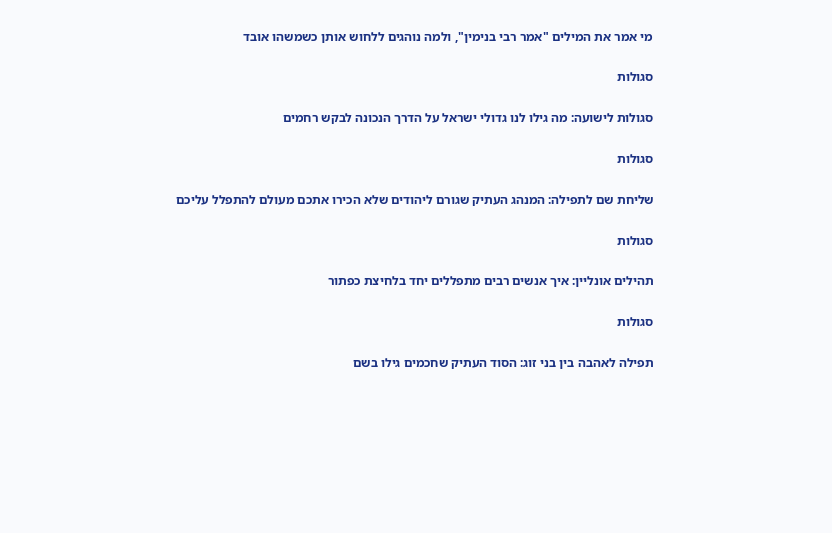מי אמר את המילים "אמר רבי בנימין", ולמה נוהגים ללחוש אותן כשמשהו אובד

סגולות

סגולות לישועה: מה גילו לנו גדולי ישראל על הדרך הנכונה לבקש רחמים

סגולות

שליחת שם לתפילה: המנהג העתיק שגורם ליהודים שלא הכירו אתכם מעולם להתפלל עליכם

סגולות

תהילים אונליין: איך אנשים רבים מתפללים יחד בלחיצת כפתור

סגולות

תפילה לאהבה בין בני זוג: הסוד העתיק שחכמים גילו בשם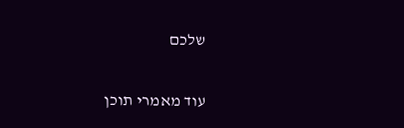שלכם

עוד מאמרי תוכן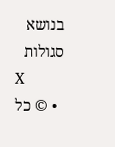בנושא סגולות
X
  • © כל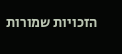הזכויות שמורות